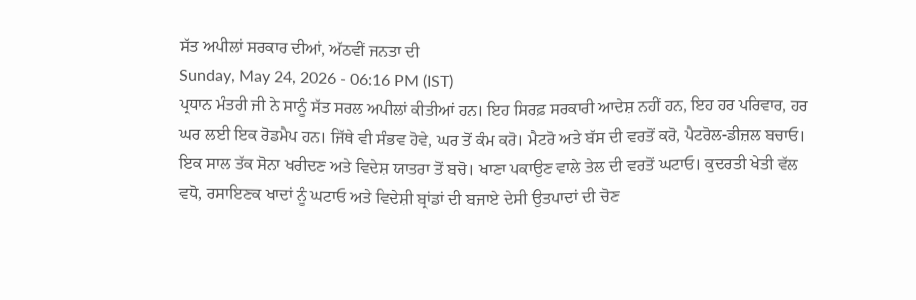ਸੱਤ ਅਪੀਲਾਂ ਸਰਕਾਰ ਦੀਆਂ, ਅੱਠਵੀਂ ਜਨਤਾ ਦੀ
Sunday, May 24, 2026 - 06:16 PM (IST)
ਪ੍ਰਧਾਨ ਮੰਤਰੀ ਜੀ ਨੇ ਸਾਨੂੰ ਸੱਤ ਸਰਲ ਅਪੀਲਾਂ ਕੀਤੀਆਂ ਹਨ। ਇਹ ਸਿਰਫ਼ ਸਰਕਾਰੀ ਆਦੇਸ਼ ਨਹੀਂ ਹਨ, ਇਹ ਹਰ ਪਰਿਵਾਰ, ਹਰ ਘਰ ਲਈ ਇਕ ਰੋਡਮੈਪ ਹਨ। ਜਿੱਥੇ ਵੀ ਸੰਭਵ ਹੋਵੇ, ਘਰ ਤੋਂ ਕੰਮ ਕਰੋ। ਮੈਟਰੋ ਅਤੇ ਬੱਸ ਦੀ ਵਰਤੋਂ ਕਰੋ, ਪੈਟਰੋਲ-ਡੀਜ਼ਲ ਬਚਾਓ। ਇਕ ਸਾਲ ਤੱਕ ਸੋਨਾ ਖਰੀਦਣ ਅਤੇ ਵਿਦੇਸ਼ ਯਾਤਰਾ ਤੋਂ ਬਚੋ। ਖਾਣਾ ਪਕਾਉਣ ਵਾਲੇ ਤੇਲ ਦੀ ਵਰਤੋਂ ਘਟਾਓ। ਕੁਦਰਤੀ ਖੇਤੀ ਵੱਲ ਵਧੋ, ਰਸਾਇਣਕ ਖਾਦਾਂ ਨੂੰ ਘਟਾਓ ਅਤੇ ਵਿਦੇਸ਼ੀ ਬ੍ਰਾਂਡਾਂ ਦੀ ਬਜਾਏ ਦੇਸੀ ਉਤਪਾਦਾਂ ਦੀ ਚੋਣ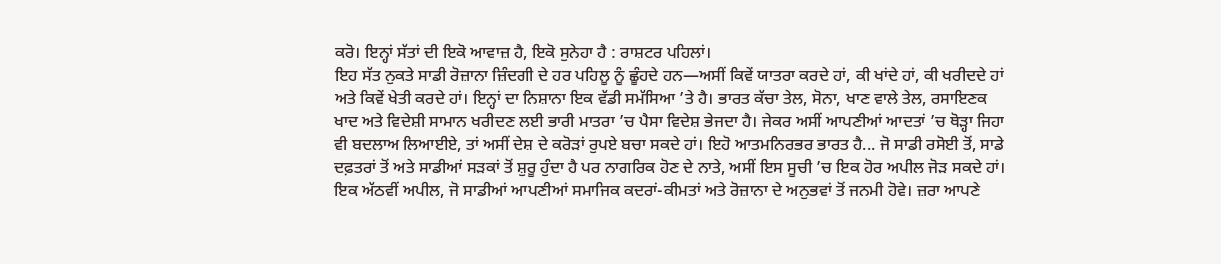ਕਰੋ। ਇਨ੍ਹਾਂ ਸੱਤਾਂ ਦੀ ਇਕੋ ਆਵਾਜ਼ ਹੈ, ਇਕੋ ਸੁਨੇਹਾ ਹੈ : ਰਾਸ਼ਟਰ ਪਹਿਲਾਂ।
ਇਹ ਸੱਤ ਨੁਕਤੇ ਸਾਡੀ ਰੋਜ਼ਾਨਾ ਜ਼ਿੰਦਗੀ ਦੇ ਹਰ ਪਹਿਲੂ ਨੂੰ ਛੂੰਹਦੇ ਹਨ—ਅਸੀਂ ਕਿਵੇਂ ਯਾਤਰਾ ਕਰਦੇ ਹਾਂ, ਕੀ ਖਾਂਦੇ ਹਾਂ, ਕੀ ਖਰੀਦਦੇ ਹਾਂ ਅਤੇ ਕਿਵੇਂ ਖੇਤੀ ਕਰਦੇ ਹਾਂ। ਇਨ੍ਹਾਂ ਦਾ ਨਿਸ਼ਾਨਾ ਇਕ ਵੱਡੀ ਸਮੱਸਿਆ ’ਤੇ ਹੈ। ਭਾਰਤ ਕੱਚਾ ਤੇਲ, ਸੋਨਾ, ਖਾਣ ਵਾਲੇ ਤੇਲ, ਰਸਾਇਣਕ ਖਾਦ ਅਤੇ ਵਿਦੇਸ਼ੀ ਸਾਮਾਨ ਖਰੀਦਣ ਲਈ ਭਾਰੀ ਮਾਤਰਾ ’ਚ ਪੈਸਾ ਵਿਦੇਸ਼ ਭੇਜਦਾ ਹੈ। ਜੇਕਰ ਅਸੀਂ ਆਪਣੀਆਂ ਆਦਤਾਂ ’ਚ ਥੋੜ੍ਹਾ ਜਿਹਾ ਵੀ ਬਦਲਾਅ ਲਿਆਈਏ, ਤਾਂ ਅਸੀਂ ਦੇਸ਼ ਦੇ ਕਰੋੜਾਂ ਰੁਪਏ ਬਚਾ ਸਕਦੇ ਹਾਂ। ਇਹੋ ਆਤਮਨਿਰਭਰ ਭਾਰਤ ਹੈ... ਜੋ ਸਾਡੀ ਰਸੋਈ ਤੋਂ, ਸਾਡੇ ਦਫ਼ਤਰਾਂ ਤੋਂ ਅਤੇ ਸਾਡੀਆਂ ਸੜਕਾਂ ਤੋਂ ਸ਼ੁਰੂ ਹੁੰਦਾ ਹੈ ਪਰ ਨਾਗਰਿਕ ਹੋਣ ਦੇ ਨਾਤੇ, ਅਸੀਂ ਇਸ ਸੂਚੀ ’ਚ ਇਕ ਹੋਰ ਅਪੀਲ ਜੋੜ ਸਕਦੇ ਹਾਂ।
ਇਕ ਅੱਠਵੀਂ ਅਪੀਲ, ਜੋ ਸਾਡੀਆਂ ਆਪਣੀਆਂ ਸਮਾਜਿਕ ਕਦਰਾਂ-ਕੀਮਤਾਂ ਅਤੇ ਰੋਜ਼ਾਨਾ ਦੇ ਅਨੁਭਵਾਂ ਤੋਂ ਜਨਮੀ ਹੋਵੇ। ਜ਼ਰਾ ਆਪਣੇ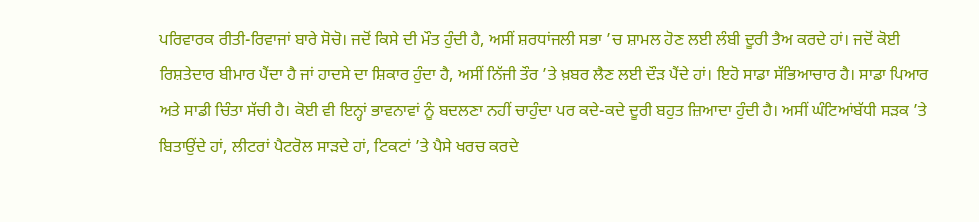ਪਰਿਵਾਰਕ ਰੀਤੀ-ਰਿਵਾਜਾਂ ਬਾਰੇ ਸੋਚੋ। ਜਦੋਂ ਕਿਸੇ ਦੀ ਮੌਤ ਹੁੰਦੀ ਹੈ, ਅਸੀਂ ਸ਼ਰਧਾਂਜਲੀ ਸਭਾ ’ਚ ਸ਼ਾਮਲ ਹੋਣ ਲਈ ਲੰਬੀ ਦੂਰੀ ਤੈਅ ਕਰਦੇ ਹਾਂ। ਜਦੋਂ ਕੋਈ ਰਿਸ਼ਤੇਦਾਰ ਬੀਮਾਰ ਪੈਂਦਾ ਹੈ ਜਾਂ ਹਾਦਸੇ ਦਾ ਸ਼ਿਕਾਰ ਹੁੰਦਾ ਹੈ, ਅਸੀਂ ਨਿੱਜੀ ਤੌਰ ’ਤੇ ਖ਼ਬਰ ਲੈਣ ਲਈ ਦੌੜ ਪੈਂਦੇ ਹਾਂ। ਇਹੋ ਸਾਡਾ ਸੱਭਿਆਚਾਰ ਹੈ। ਸਾਡਾ ਪਿਆਰ ਅਤੇ ਸਾਡੀ ਚਿੰਤਾ ਸੱਚੀ ਹੈ। ਕੋਈ ਵੀ ਇਨ੍ਹਾਂ ਭਾਵਨਾਵਾਂ ਨੂੰ ਬਦਲਣਾ ਨਹੀਂ ਚਾਹੁੰਦਾ ਪਰ ਕਦੇ-ਕਦੇ ਦੂਰੀ ਬਹੁਤ ਜ਼ਿਆਦਾ ਹੁੰਦੀ ਹੈ। ਅਸੀਂ ਘੰਟਿਆਂਬੱਧੀ ਸੜਕ ’ਤੇ ਬਿਤਾਉਂਦੇ ਹਾਂ, ਲੀਟਰਾਂ ਪੈਟਰੋਲ ਸਾੜਦੇ ਹਾਂ, ਟਿਕਟਾਂ ’ਤੇ ਪੈਸੇ ਖਰਚ ਕਰਦੇ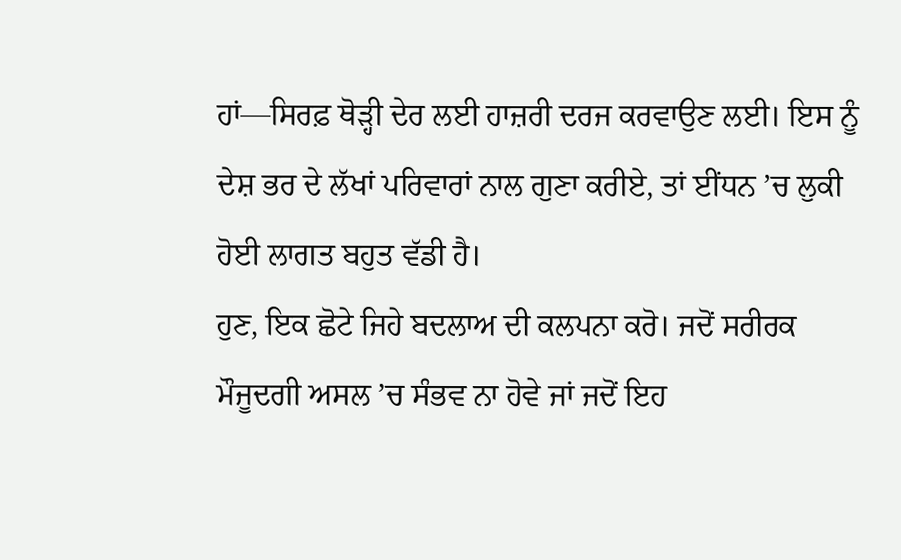ਹਾਂ—ਸਿਰਫ਼ ਥੋੜ੍ਹੀ ਦੇਰ ਲਈ ਹਾਜ਼ਰੀ ਦਰਜ ਕਰਵਾਉਣ ਲਈ। ਇਸ ਨੂੰ ਦੇਸ਼ ਭਰ ਦੇ ਲੱਖਾਂ ਪਰਿਵਾਰਾਂ ਨਾਲ ਗੁਣਾ ਕਰੀਏ, ਤਾਂ ਈਂਧਨ ’ਚ ਲੁਕੀ ਹੋਈ ਲਾਗਤ ਬਹੁਤ ਵੱਡੀ ਹੈ।
ਹੁਣ, ਇਕ ਛੋਟੇ ਜਿਹੇ ਬਦਲਾਅ ਦੀ ਕਲਪਨਾ ਕਰੋ। ਜਦੋਂ ਸਰੀਰਕ ਮੌਜੂਦਗੀ ਅਸਲ ’ਚ ਸੰਭਵ ਨਾ ਹੋਵੇ ਜਾਂ ਜਦੋਂ ਇਹ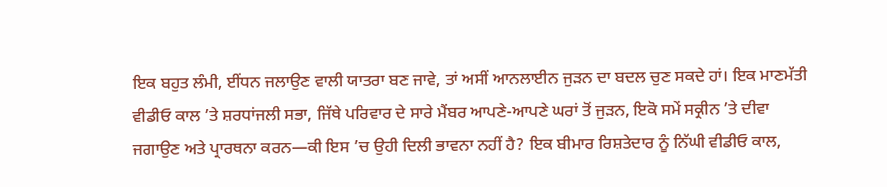ਇਕ ਬਹੁਤ ਲੰਮੀ, ਈਂਧਨ ਜਲਾਉਣ ਵਾਲੀ ਯਾਤਰਾ ਬਣ ਜਾਵੇ, ਤਾਂ ਅਸੀਂ ਆਨਲਾਈਨ ਜੁੜਨ ਦਾ ਬਦਲ ਚੁਣ ਸਕਦੇ ਹਾਂ। ਇਕ ਮਾਣਮੱਤੀ ਵੀਡੀਓ ਕਾਲ ’ਤੇ ਸ਼ਰਧਾਂਜਲੀ ਸਭਾ, ਜਿੱਥੇ ਪਰਿਵਾਰ ਦੇ ਸਾਰੇ ਮੈਂਬਰ ਆਪਣੇ-ਆਪਣੇ ਘਰਾਂ ਤੋਂ ਜੁੜਨ, ਇਕੋ ਸਮੇਂ ਸਕ੍ਰੀਨ ’ਤੇ ਦੀਵਾ ਜਗਾਉਣ ਅਤੇ ਪ੍ਰਾਰਥਨਾ ਕਰਨ—ਕੀ ਇਸ ’ਚ ਉਹੀ ਦਿਲੀ ਭਾਵਨਾ ਨਹੀਂ ਹੈ? ਇਕ ਬੀਮਾਰ ਰਿਸ਼ਤੇਦਾਰ ਨੂੰ ਨਿੱਘੀ ਵੀਡੀਓ ਕਾਲ,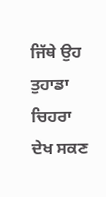ਜਿੱਥੇ ਉਹ ਤੁਹਾਡਾ ਚਿਹਰਾ ਦੇਖ ਸਕਣ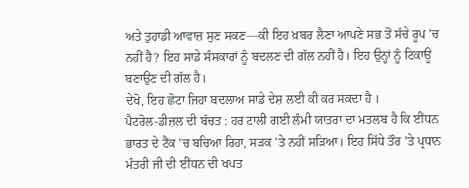ਅਤੇ ਤੁਹਾਡੀ ਆਵਾਜ਼ ਸੁਣ ਸਕਣ—ਕੀ ਇਹ ਖ਼ਬਰ ਲੈਣਾ ਆਪਣੇ ਸਭ ਤੋਂ ਸੱਚੇ ਰੂਪ ’ਚ ਨਹੀਂ ਹੈ? ਇਹ ਸਾਡੇ ਸੰਸਕਾਰਾਂ ਨੂੰ ਬਦਲਣ ਦੀ ਗੱਲ ਨਹੀਂ ਹੈ। ਇਹ ਉਨ੍ਹਾਂ ਨੂੰ ਟਿਕਾਊ ਬਣਾਉਣ ਦੀ ਗੱਲ ਹੈ।
ਦੇਖੋ, ਇਹ ਛੋਟਾ ਜਿਹਾ ਬਦਲਾਅ ਸਾਡੇ ਦੇਸ਼ ਲਈ ਕੀ ਕਰ ਸਕਦਾ ਹੈ ।
ਪੈਟਰੋਲ-ਡੀਜ਼ਲ ਦੀ ਬੱਚਤ : ਹਰ ਟਾਲੀ ਗਈ ਲੰਮੀ ਯਾਤਰਾ ਦਾ ਮਤਲਬ ਹੈ ਕਿ ਈਂਧਨ ਭਾਰਤ ਦੇ ਟੈਂਕ ’ਚ ਬਚਿਆ ਰਿਹਾ, ਸੜਕ ’ਤੇ ਨਹੀਂ ਸੜਿਆ। ਇਹ ਸਿੱਧੇ ਤੌਰ ’ਤੇ ਪ੍ਰਧਾਨ ਮੰਤਰੀ ਜੀ ਦੀ ਈਂਧਨ ਦੀ ਖਪਤ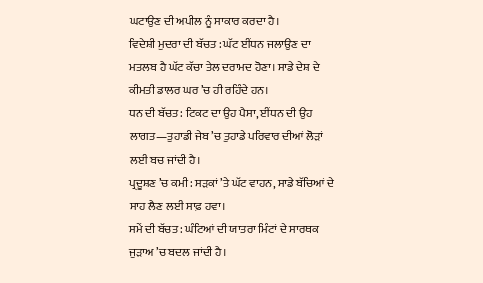ਘਟਾਉਣ ਦੀ ਅਪੀਲ ਨੂੰ ਸਾਕਾਰ ਕਰਦਾ ਹੈ।
ਵਿਦੇਸ਼ੀ ਮੁਦਰਾ ਦੀ ਬੱਚਤ : ਘੱਟ ਈਂਧਨ ਜਲਾਉਣ ਦਾ ਮਤਲਬ ਹੈ ਘੱਟ ਕੱਚਾ ਤੇਲ ਦਰਾਮਦ ਹੋਣਾ। ਸਾਡੇ ਦੇਸ਼ ਦੇ ਕੀਮਤੀ ਡਾਲਰ ਘਰ ’ਚ ਹੀ ਰਹਿੰਦੇ ਹਨ।
ਧਨ ਦੀ ਬੱਚਤ : ਟਿਕਟ ਦਾ ਉਹ ਪੈਸਾ, ਈਂਧਨ ਦੀ ਉਹ ਲਾਗਤ—ਤੁਹਾਡੀ ਜੇਬ ’ਚ ਤੁਹਾਡੇ ਪਰਿਵਾਰ ਦੀਆਂ ਲੋੜਾਂ ਲਈ ਬਚ ਜਾਂਦੀ ਹੈ।
ਪ੍ਰਦੂਸ਼ਣ ’ਚ ਕਮੀ : ਸੜਕਾਂ ’ਤੇ ਘੱਟ ਵਾਹਨ, ਸਾਡੇ ਬੱਚਿਆਂ ਦੇ ਸਾਹ ਲੈਣ ਲਈ ਸਾਫ਼ ਹਵਾ।
ਸਮੇਂ ਦੀ ਬੱਚਤ : ਘੰਟਿਆਂ ਦੀ ਯਾਤਰਾ ਮਿੰਟਾਂ ਦੇ ਸਾਰਥਕ ਜੁੜਾਅ ’ਚ ਬਦਲ ਜਾਂਦੀ ਹੈ।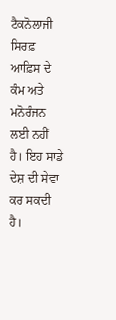ਟੈਕਨੋਲਾਜੀ ਸਿਰਫ਼ ਆਫ਼ਿਸ ਦੇ ਕੰਮ ਅਤੇ ਮਨੋਰੰਜਨ ਲਈ ਨਹੀਂ ਹੈ। ਇਹ ਸਾਡੇ ਦੇਸ਼ ਦੀ ਸੇਵਾ ਕਰ ਸਕਦੀ ਹੈ।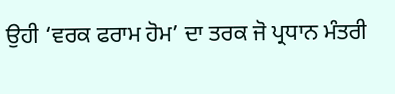ਉਹੀ ‘ਵਰਕ ਫਰਾਮ ਹੋਮ’ ਦਾ ਤਰਕ ਜੋ ਪ੍ਰਧਾਨ ਮੰਤਰੀ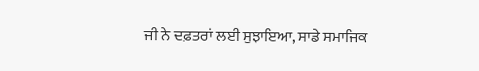ਜੀ ਨੇ ਦਫ਼ਤਰਾਂ ਲਈ ਸੁਝਾਇਆ, ਸਾਡੇ ਸਮਾਜਿਕ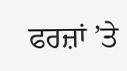ਫਰਜ਼ਾਂ ’ਤੇ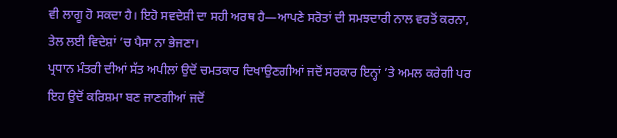ਵੀ ਲਾਗੂ ਹੋ ਸਕਦਾ ਹੈ। ਇਹੋ ਸਵਦੇਸ਼ੀ ਦਾ ਸਹੀ ਅਰਥ ਹੈ—ਆਪਣੇ ਸਰੋਤਾਂ ਦੀ ਸਮਝਦਾਰੀ ਨਾਲ ਵਰਤੋਂ ਕਰਨਾ, ਤੇਲ ਲਈ ਵਿਦੇਸ਼ਾਂ ’ਚ ਪੈਸਾ ਨਾ ਭੇਜਣਾ।
ਪ੍ਰਧਾਨ ਮੰਤਰੀ ਦੀਆਂ ਸੱਤ ਅਪੀਲਾਂ ਉਦੋਂ ਚਮਤਕਾਰ ਦਿਖਾਉਣਗੀਆਂ ਜਦੋਂ ਸਰਕਾਰ ਇਨ੍ਹਾਂ ’ਤੇ ਅਮਲ ਕਰੇਗੀ ਪਰ ਇਹ ਉਦੋਂ ਕਰਿਸ਼ਮਾ ਬਣ ਜਾਣਗੀਆਂ ਜਦੋਂ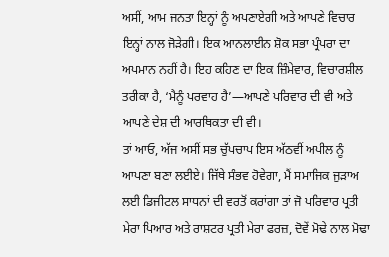ਅਸੀਂ, ਆਮ ਜਨਤਾ ਇਨ੍ਹਾਂ ਨੂੰ ਅਪਣਾਏਗੀ ਅਤੇ ਆਪਣੇ ਵਿਚਾਰ ਇਨ੍ਹਾਂ ਨਾਲ ਜੋੜੇਗੀ। ਇਕ ਆਨਲਾਈਨ ਸ਼ੋਕ ਸਭਾ ਪ੍ਰੰਪਰਾ ਦਾ ਅਪਮਾਨ ਨਹੀਂ ਹੈ। ਇਹ ਕਹਿਣ ਦਾ ਇਕ ਜ਼ਿੰਮੇਵਾਰ, ਵਿਚਾਰਸ਼ੀਲ ਤਰੀਕਾ ਹੈ, ‘ਮੈਨੂੰ ਪਰਵਾਹ ਹੈ’—ਆਪਣੇ ਪਰਿਵਾਰ ਦੀ ਵੀ ਅਤੇ ਆਪਣੇ ਦੇਸ਼ ਦੀ ਆਰਥਿਕਤਾ ਦੀ ਵੀ।
ਤਾਂ ਆਓ, ਅੱਜ ਅਸੀਂ ਸਭ ਚੁੱਪਚਾਪ ਇਸ ਅੱਠਵੀਂ ਅਪੀਲ ਨੂੰ ਆਪਣਾ ਬਣਾ ਲਈਏ। ਜਿੱਥੇ ਸੰਭਵ ਹੋਵੇਗਾ, ਮੈਂ ਸਮਾਜਿਕ ਜੁੜਾਅ ਲਈ ਡਿਜੀਟਲ ਸਾਧਨਾਂ ਦੀ ਵਰਤੋਂ ਕਰਾਂਗਾ ਤਾਂ ਜੋ ਪਰਿਵਾਰ ਪ੍ਰਤੀ ਮੇਰਾ ਪਿਆਰ ਅਤੇ ਰਾਸ਼ਟਰ ਪ੍ਰਤੀ ਮੇਰਾ ਫਰਜ਼, ਦੋਵੇਂ ਮੋਢੇ ਨਾਲ ਮੋਢਾ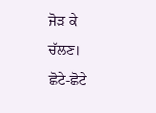ਜੋੜ ਕੇ ਚੱਲਣ।
ਛੋਟੇ-ਛੋਟੇ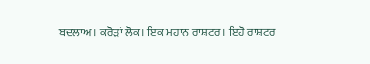ਬਦਲਾਅ। ਕਰੋੜਾਂ ਲੋਕ। ਇਕ ਮਹਾਨ ਰਾਸ਼ਟਰ। ਇਹੋ ਰਾਸ਼ਟਰ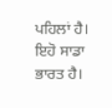ਪਹਿਲਾਂ ਹੈ। ਇਹੋ ਸਾਡਾ ਭਾਰਤ ਹੈ।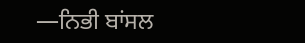—ਨਿਭੀ ਬਾਂਸਲ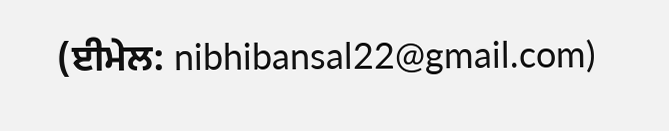(ਈਮੇਲ: nibhibansal22@gmail.com)